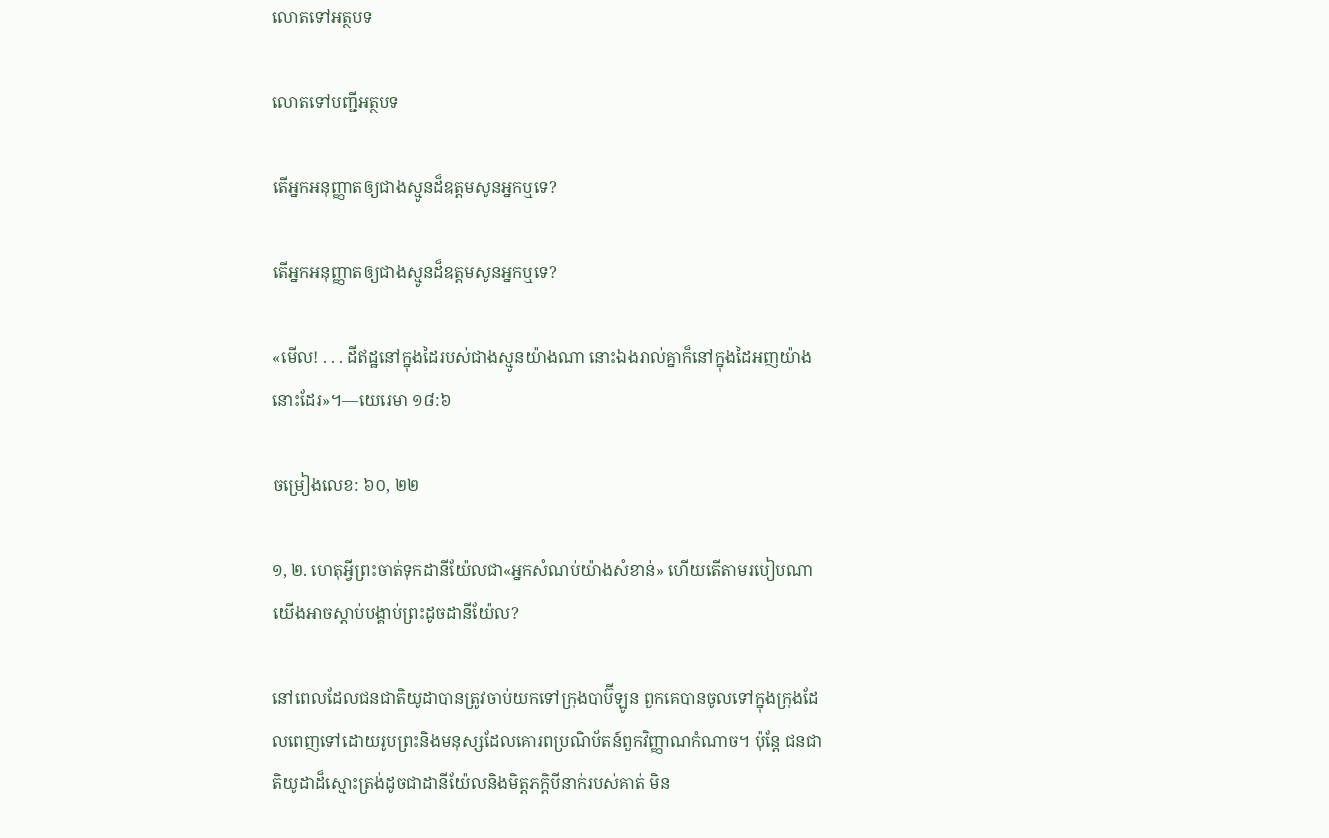លោតទៅអត្ថបទ

លោតទៅបញ្ជីអត្ថបទ

តើអ្នកអនុញ្ញាតឲ្យជាងស្មូនដ៏ឧត្ដមសូនអ្នកឬទេ?

តើអ្នកអនុញ្ញាតឲ្យជាងស្មូនដ៏ឧត្ដមសូនអ្នកឬទេ?

«មើល! . . . ដីឥដ្ឋនៅក្នុងដៃរបស់ជាងស្មូនយ៉ាងណា នោះឯងរាល់គ្នាក៏នៅក្នុងដៃអញយ៉ាងនោះដែរ»។—យេរេមា ១៨:៦

ចម្រៀងលេខ: ៦០, ២២

១, ២. ហេតុអ្វីព្រះចាត់ទុកដានីយ៉ែលជា«អ្នកសំណប់យ៉ាងសំខាន់» ហើយតើតាមរបៀបណាយើងអាចស្តាប់បង្គាប់ព្រះដូចដានីយ៉ែល?

នៅពេលដែលជនជាតិយូដាបានត្រូវចាប់យកទៅក្រុងបាប៊ីឡូន ពួកគេបានចូលទៅក្នុងក្រុងដែលពេញទៅដោយរូបព្រះនិងមនុស្សដែលគោរពប្រណិប័តន៍ពួកវិញ្ញាណកំណាច។ ប៉ុន្ដែ ជនជាតិយូដាដ៏ស្មោះត្រង់ដូចជាដានីយ៉ែលនិងមិត្ដភក្ដិបីនាក់របស់គាត់ មិន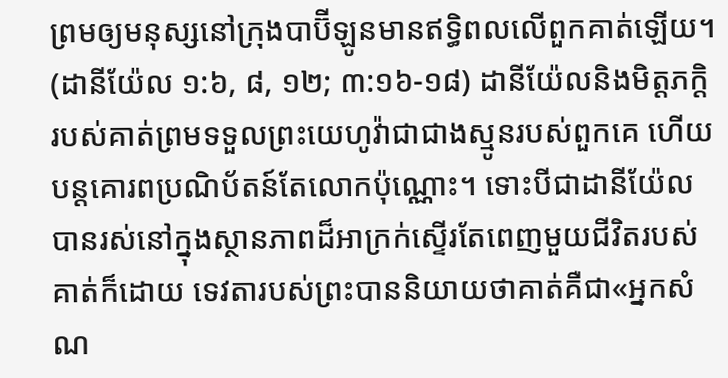ព្រមឲ្យមនុស្សនៅក្រុងបាប៊ីឡូនមានឥទ្ធិពលលើពួកគាត់ឡើយ។ (ដានីយ៉ែល ១:៦, ៨, ១២; ៣:១៦-១៨) ដានីយ៉ែលនិងមិត្ដភក្ដិរបស់គាត់ព្រមទទួលព្រះយេហូវ៉ាជាជាងស្មូនរបស់ពួកគេ ហើយបន្ដគោរពប្រណិប័តន៍តែលោកប៉ុណ្ណោះ។ ទោះបីជាដានីយ៉ែលបានរស់នៅក្នុងស្ថានភាពដ៏អាក្រក់ស្ទើរតែពេញមួយជីវិតរបស់គាត់ក៏ដោយ ទេវតារបស់ព្រះបាននិយាយថាគាត់គឺជា«អ្នកសំណ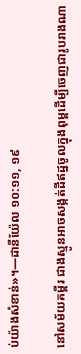ប់យ៉ាងសំខាន់»។—ដានីយ៉ែល ១០:១១, ១៩

នៅសម័យគម្ពីរ ជាងស្មូនអាចសង្កត់ដីឥដ្ឋចូលក្នុងពុម្ពដើម្បីចេញជារូបរាងណា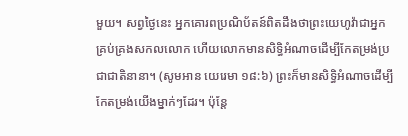មួយ។ សព្វថ្ងៃនេះ អ្នកគោរពប្រណិប័តន៍ពិតដឹងថាព្រះយេហូវ៉ាជាអ្នកគ្រប់គ្រងសកលលោក ហើយលោកមានសិទ្ធិអំណាចដើម្បីកែតម្រង់ប្រជាជាតិនានា។ (សូមអាន យេរេមា ១៨:៦) ព្រះក៏មានសិទ្ធិអំណាចដើម្បីកែតម្រង់យើងម្នាក់ៗដែរ។ ប៉ុន្ដែ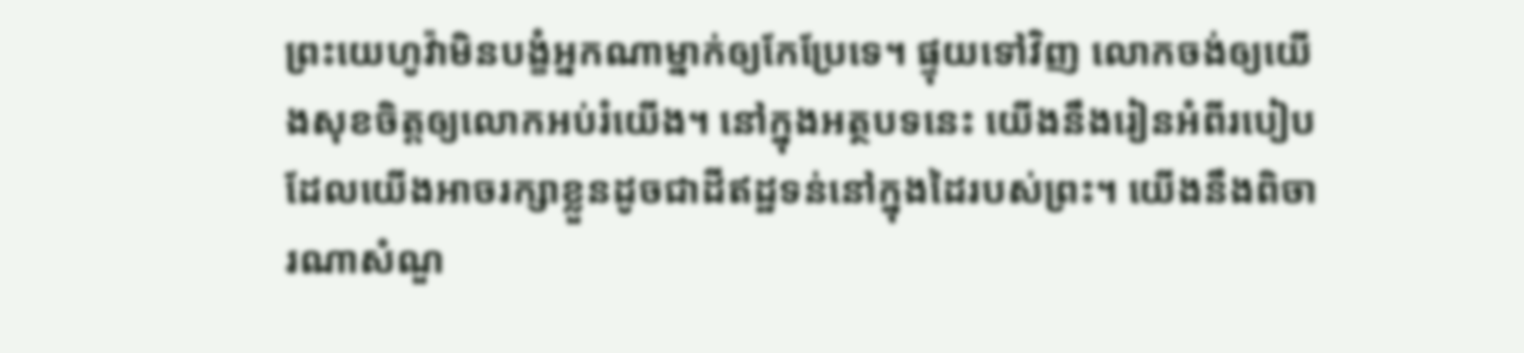ព្រះយេហូវ៉ាមិនបង្ខំអ្នកណាម្នាក់ឲ្យកែប្រែទេ។ ផ្ទុយទៅវិញ លោកចង់ឲ្យយើងសុខចិត្ដឲ្យលោកអប់រំយើង។ នៅក្នុងអត្ថបទនេះ យើងនឹងរៀនអំពីរបៀបដែលយើងអាចរក្សាខ្លួនដូចជាដីឥដ្ឋទន់នៅក្នុងដៃរបស់ព្រះ។ យើងនឹងពិចារណាសំណួ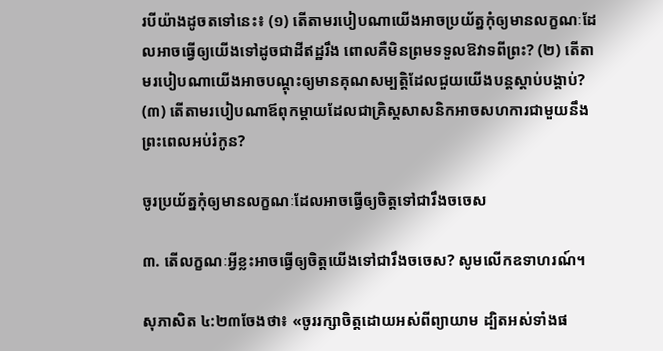របីយ៉ាងដូចតទៅនេះ៖ (១) តើតាមរបៀបណាយើងអាចប្រយ័ត្នកុំឲ្យមានលក្ខណៈដែលអាចធ្វើឲ្យយើងទៅដូចជាដីឥដ្ឋរឹង ពោលគឺមិនព្រមទទួលឱវាទពីព្រះ? (២) តើតាមរបៀបណាយើងអាចបណ្ដុះឲ្យមានគុណសម្បត្ដិដែលជួយយើងបន្ដស្តាប់បង្គាប់? (៣) តើតាមរបៀបណាឪពុកម្ដាយដែលជាគ្រិស្ដសាសនិកអាចសហការជាមួយនឹងព្រះពេលអប់រំកូន?

ចូរប្រយ័ត្នកុំឲ្យមានលក្ខណៈដែលអាចធ្វើឲ្យចិត្ដទៅជារឹងចចេស

៣. តើលក្ខណៈអ្វីខ្លះអាចធ្វើឲ្យចិត្ដយើងទៅជារឹងចចេស? សូមលើកឧទាហរណ៍។

សុភាសិត ៤:២៣ចែងថា៖ «ចូររក្សាចិត្ដដោយអស់ពីព្យាយាម ដ្បិតអស់ទាំងផ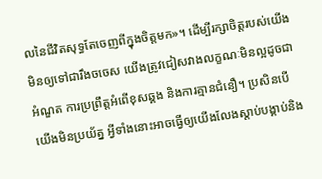លនៃជីវិតសុទ្ធតែចេញពីក្នុងចិត្ដមក»។ ដើម្បីរក្សាចិត្ដរបស់យើងមិនឲ្យទៅជារឹងចចេស យើងត្រូវជៀសវាងលក្ខណៈមិនល្អដូចជាអំណួត ការប្រព្រឹត្ដអំពើខុសឆ្គង និងការគ្មានជំនឿ។ ប្រសិនបើយើងមិនប្រយ័ត្ន អ្វីទាំងនោះអាចធ្វើឲ្យយើងលែងស្តាប់បង្គាប់និង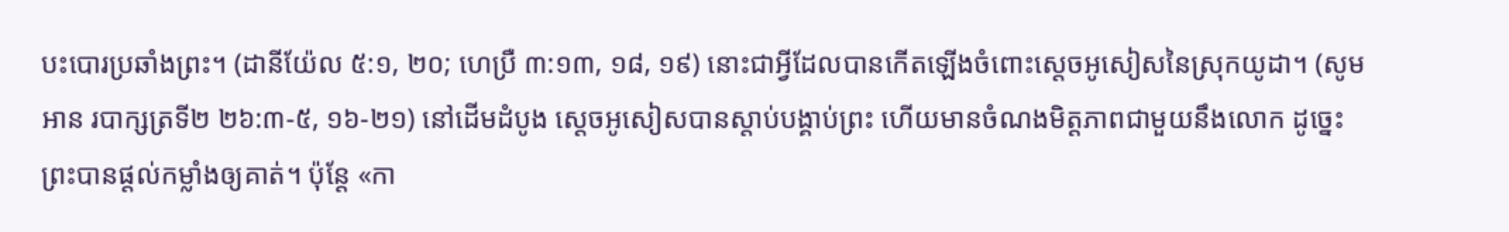បះបោរប្រឆាំងព្រះ។ (ដានីយ៉ែល ៥:១, ២០; ហេប្រឺ ៣:១៣, ១៨, ១៩) នោះជាអ្វីដែលបានកើតឡើងចំពោះស្ដេចអូសៀសនៃស្រុកយូដា។ (សូមអាន របាក្សត្រទី២ ២៦:៣-៥, ១៦-២១) នៅដើមដំបូង ស្ដេចអូសៀសបានស្តាប់បង្គាប់ព្រះ ហើយមានចំណងមិត្ដភាពជាមួយនឹងលោក ដូច្នេះព្រះបានផ្ដល់កម្លាំងឲ្យគាត់។ ប៉ុន្ដែ «កា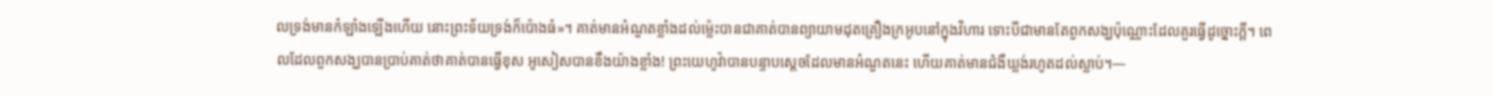លទ្រង់មានកំឡាំងឡើងហើយ នោះព្រះទ័យទ្រង់ក៏ប៉ោងធំ»។ គាត់មានអំណួតខ្លាំងដល់ម៉្លេះបានជាគាត់បានព្យាយាមដុតគ្រឿងក្រអូបនៅក្នុងវិហារ ទោះបីជាមានតែពួកសង្ឃប៉ុណ្ណោះដែលគួរធ្វើដូច្នោះក្ដី។ ពេលដែលពួកសង្ឃបានប្រាប់គាត់ថាគាត់បានធ្វើខុស អូសៀសបានខឹងយ៉ាងខ្លាំង! ព្រះយេហូវ៉ាបានបន្ទាបស្ដេចដែលមានអំណួតនេះ ហើយគាត់មានជំងឺឃ្លង់រហូតដល់ស្លាប់។—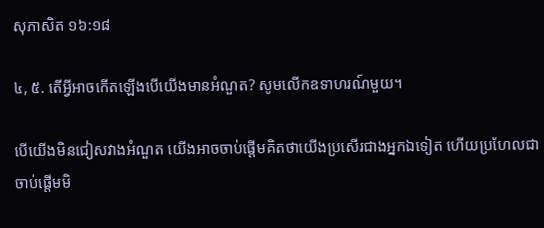សុភាសិត ១៦:១៨

៤, ៥. តើអ្វីអាចកើតឡើងបើយើងមានអំណួត? សូមលើកឧទាហរណ៍មួយ។

បើយើងមិនជៀសវាងអំណួត យើងអាចចាប់ផ្ដើមគិតថាយើងប្រសើរជាងអ្នកឯទៀត ហើយប្រហែលជាចាប់ផ្ដើមមិ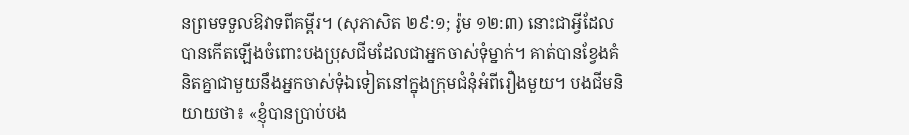នព្រមទទួលឱវាទពីគម្ពីរ។ (សុភាសិត ២៩:១; រ៉ូម ១២:៣) នោះជាអ្វីដែលបានកើតឡើងចំពោះបងប្រុសជីមដែលជាអ្នកចាស់ទុំម្នាក់។ គាត់បានខ្វែងគំនិតគ្នាជាមួយនឹងអ្នកចាស់ទុំឯទៀតនៅក្នុងក្រុមជំនុំអំពីរឿងមួយ។ បងជីមនិយាយថា៖ «ខ្ញុំបានប្រាប់បង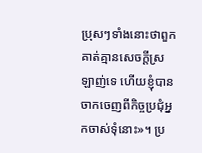ប្រុសៗទាំងនោះថាពួកគាត់គ្មានសេចក្ដីស្រឡាញ់ទេ ហើយខ្ញុំបានចាកចេញពីកិច្ចប្រជុំអ្នកចាស់ទុំនោះ»។ ប្រ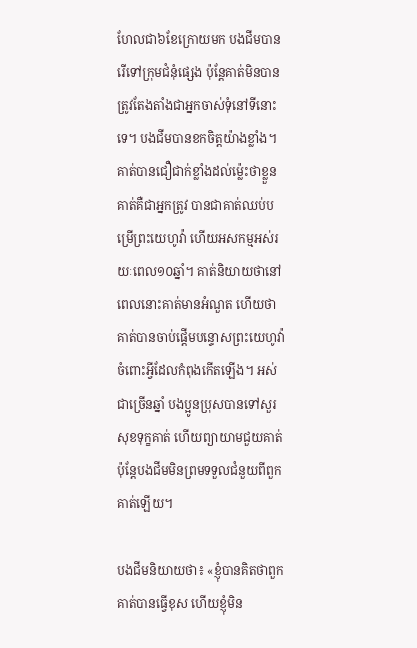ហែលជា៦ខែក្រោយមក បងជីមបានរើទៅក្រុមជំនុំផ្សេង ប៉ុន្ដែគាត់មិនបានត្រូវតែងតាំងជាអ្នកចាស់ទុំនៅទីនោះទេ។ បងជីមបានខកចិត្ដយ៉ាងខ្លាំង។ គាត់បានជឿជាក់ខ្លាំងដល់ម៉្លេះថាខ្លួនគាត់គឺជាអ្នកត្រូវ បានជាគាត់ឈប់បម្រើព្រះយេហូវ៉ា ហើយអសកម្មអស់រយៈពេល១០ឆ្នាំ។ គាត់និយាយថានៅពេលនោះគាត់មានអំណួត ហើយថាគាត់បានចាប់ផ្ដើមបន្ទោសព្រះយេហូវ៉ាចំពោះអ្វីដែលកំពុងកើតឡើង។ អស់ជាច្រើនឆ្នាំ បងប្អូនប្រុសបានទៅសួរសុខទុក្ខគាត់ ហើយព្យាយាមជួយគាត់ ប៉ុន្ដែបងជីមមិនព្រមទទួលជំនួយពីពួកគាត់ឡើយ។

បងជីមនិយាយថា៖ «ខ្ញុំបានគិតថាពួកគាត់បានធ្វើខុស ហើយខ្ញុំមិន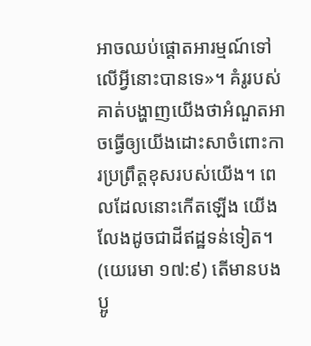អាចឈប់ផ្ដោតអារម្មណ៍ទៅលើអ្វីនោះបានទេ»។ គំរូរបស់គាត់បង្ហាញយើងថាអំណួតអាចធ្វើឲ្យយើងដោះសាចំពោះការប្រព្រឹត្ដខុសរបស់យើង។ ពេលដែលនោះកើតឡើង យើងលែងដូចជាដីឥដ្ឋទន់ទៀត។ (យេរេមា ១៧:៩) តើមានបងប្អូ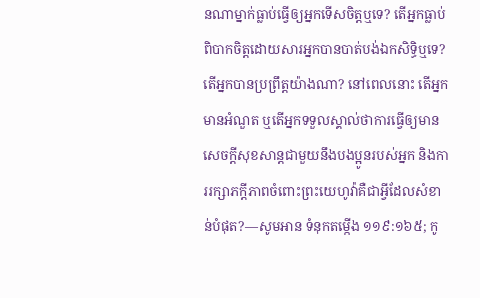នណាម្នាក់ធ្លាប់ធ្វើឲ្យអ្នកទើសចិត្ដឬទេ? តើអ្នកធ្លាប់ពិបាកចិត្ដដោយសារអ្នកបានបាត់បង់ឯកសិទ្ធិឬទេ? តើអ្នកបានប្រព្រឹត្ដយ៉ាងណា? នៅពេលនោះ តើអ្នកមានអំណួត ឬតើអ្នកទទួលស្គាល់ថាការធ្វើឲ្យមានសេចក្ដីសុខសាន្ដជាមួយនឹងបងប្អូនរបស់អ្នក និងការរក្សាភក្ដីភាពចំពោះព្រះយេហូវ៉ាគឺជាអ្វីដែលសំខាន់បំផុត?—សូមអាន ទំនុកតម្កើង ១១៩:១៦៥; កូ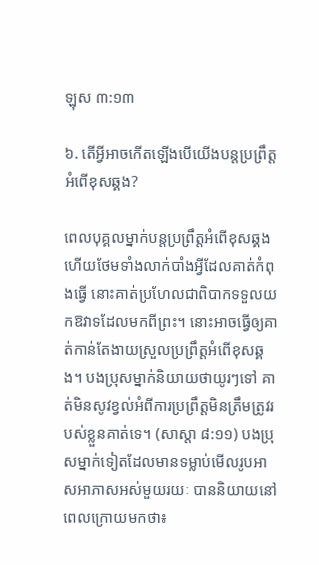ឡុស ៣:១៣

៦. តើអ្វីអាចកើតឡើងបើយើងបន្ដប្រព្រឹត្ដអំពើខុសឆ្គង?

ពេលបុគ្គលម្នាក់បន្ដប្រព្រឹត្ដអំពើខុសឆ្គង ហើយថែមទាំងលាក់បាំងអ្វីដែលគាត់កំពុងធ្វើ នោះគាត់ប្រហែលជាពិបាកទទួលយកឱវាទដែលមកពីព្រះ។ នោះអាចធ្វើឲ្យគាត់កាន់តែងាយស្រួលប្រព្រឹត្ដអំពើខុសឆ្គង។ បងប្រុសម្នាក់និយាយថាយូរៗទៅ គាត់មិនសូវខ្វល់អំពីការប្រព្រឹត្ដមិនត្រឹមត្រូវរបស់ខ្លួនគាត់ទេ។ (សាស្តា ៨:១១) បងប្រុសម្នាក់ទៀតដែលមានទម្លាប់មើលរូបអាសអាភាសអស់មួយរយៈ បាននិយាយនៅពេលក្រោយមកថា៖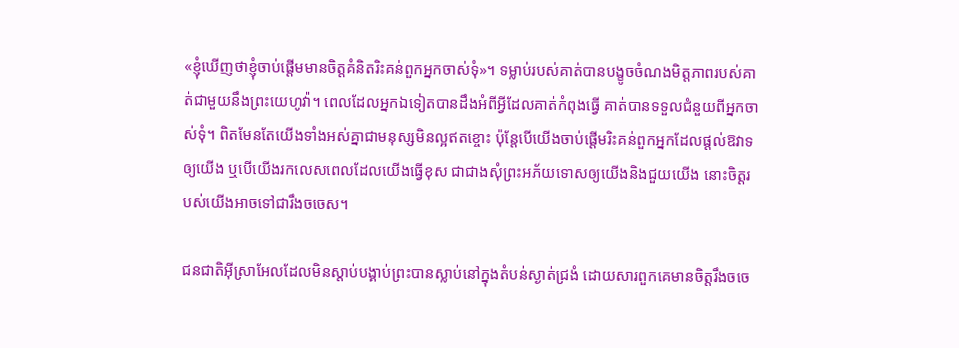«ខ្ញុំឃើញថាខ្ញុំចាប់ផ្ដើមមានចិត្ដគំនិតរិះគន់ពួកអ្នកចាស់ទុំ»។ ទម្លាប់របស់គាត់បានបង្ខូចចំណងមិត្ដភាពរបស់គាត់ជាមួយនឹងព្រះយេហូវ៉ា។ ពេលដែលអ្នកឯទៀតបានដឹងអំពីអ្វីដែលគាត់កំពុងធ្វើ គាត់បានទទួលជំនួយពីអ្នកចាស់ទុំ។ ពិតមែនតែយើងទាំងអស់គ្នាជាមនុស្សមិនល្អឥតខ្ចោះ ប៉ុន្ដែបើយើងចាប់ផ្ដើមរិះគន់ពួកអ្នកដែលផ្ដល់ឱវាទឲ្យយើង ឬបើយើងរកលេសពេលដែលយើងធ្វើខុស ជាជាងសុំព្រះអភ័យទោសឲ្យយើងនិងជួយយើង នោះចិត្ដរបស់យើងអាចទៅជារឹងចចេស។

ជនជាតិអ៊ីស្រាអែលដែលមិនស្តាប់បង្គាប់ព្រះបានស្លាប់នៅក្នុងតំបន់ស្ងាត់ជ្រងំ ដោយសារពួកគេមានចិត្ដរឹងចចេ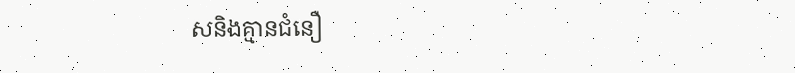សនិងគ្មានជំនឿ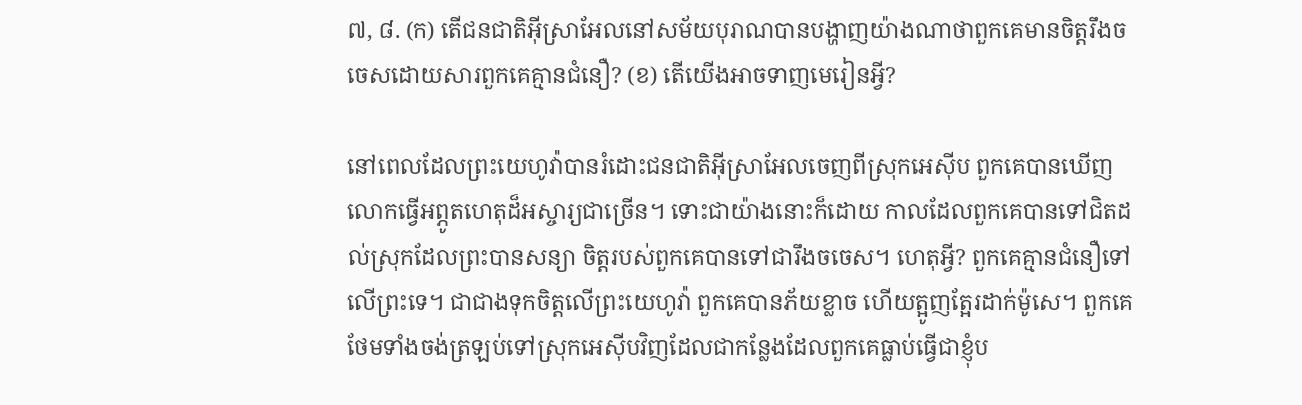៧, ៨. (ក) តើជនជាតិអ៊ីស្រាអែលនៅសម័យបុរាណបានបង្ហាញយ៉ាងណាថាពួកគេមានចិត្ដរឹងចចេសដោយសារពួកគេគ្មានជំនឿ? (ខ) តើយើងអាចទាញមេរៀនអ្វី?

នៅពេលដែលព្រះយេហូវ៉ាបានរំដោះជនជាតិអ៊ីស្រាអែលចេញពីស្រុកអេស៊ីប ពួកគេបានឃើញលោកធ្វើអព្ភូតហេតុដ៏អស្ចារ្យជាច្រើន។ ទោះជាយ៉ាងនោះក៏ដោយ កាលដែលពួកគេបានទៅជិតដល់ស្រុកដែលព្រះបានសន្យា ចិត្ដរបស់ពួកគេបានទៅជារឹងចចេស។ ហេតុអ្វី? ពួកគេគ្មានជំនឿទៅលើព្រះទេ។ ជាជាងទុកចិត្ដលើព្រះយេហូវ៉ា ពួកគេបានភ័យខ្លាច ហើយត្អូញត្អែរដាក់ម៉ូសេ។ ពួកគេថែមទាំងចង់ត្រឡប់ទៅស្រុកអេស៊ីបវិញដែលជាកន្លែងដែលពួកគេធ្លាប់ធ្វើជាខ្ញុំប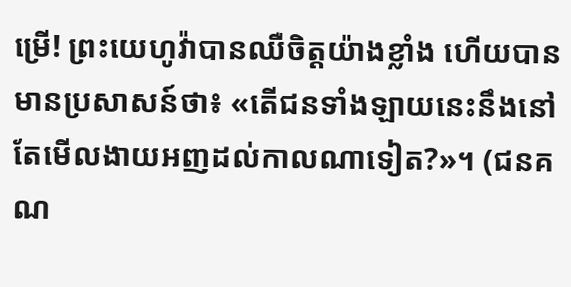ម្រើ! ព្រះយេហូវ៉ាបានឈឺចិត្ដយ៉ាងខ្លាំង ហើយបានមានប្រសាសន៍ថា៖ «តើជនទាំងឡាយនេះនឹងនៅតែមើលងាយអញដល់កាលណាទៀត?»។ (ជនគណ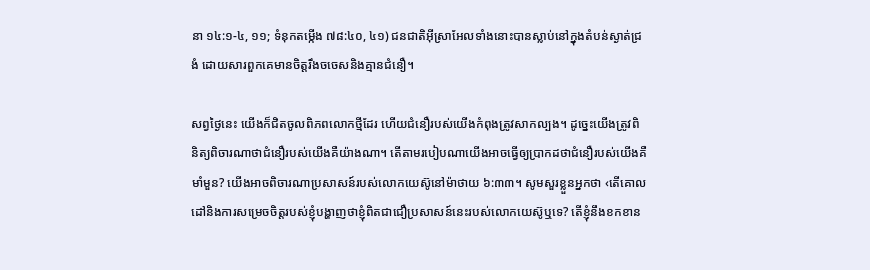នា ១៤:១-៤, ១១; ទំនុកតម្កើង ៧៨:៤០, ៤១) ជនជាតិអ៊ីស្រាអែលទាំងនោះបានស្លាប់នៅក្នុងតំបន់ស្ងាត់ជ្រងំ ដោយសារពួកគេមានចិត្ដរឹងចចេសនិងគ្មានជំនឿ។

សព្វថ្ងៃនេះ យើងក៏ជិតចូលពិភពលោកថ្មីដែរ ហើយជំនឿរបស់យើងកំពុងត្រូវសាកល្បង។ ដូច្នេះយើងត្រូវពិនិត្យពិចារណាថាជំនឿរបស់យើងគឺយ៉ាងណា។ តើតាមរបៀបណាយើងអាចធ្វើឲ្យប្រាកដថាជំនឿរបស់យើងគឺមាំមួន? យើងអាចពិចារណាប្រសាសន៍របស់លោកយេស៊ូនៅម៉ាថាយ ៦:៣៣។ សូមសួរខ្លួនអ្នកថា ‹តើគោលដៅនិងការសម្រេចចិត្ដរបស់ខ្ញុំបង្ហាញថាខ្ញុំពិតជាជឿប្រសាសន៍នេះរបស់លោកយេស៊ូឬទេ? តើខ្ញុំនឹងខកខាន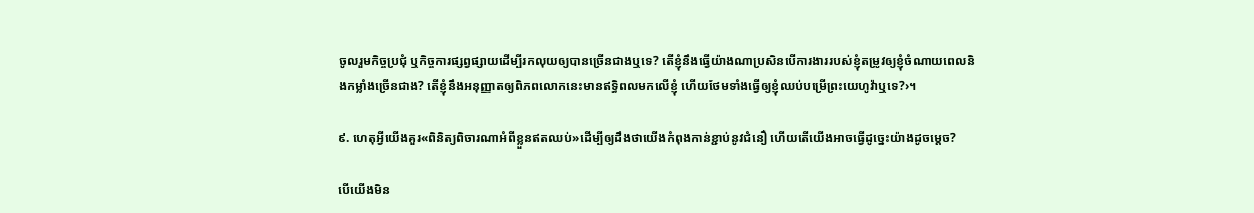ចូលរួមកិច្ចប្រជុំ ឬកិច្ចការផ្សព្វផ្សាយដើម្បីរកលុយឲ្យបានច្រើនជាងឬទេ? តើខ្ញុំនឹងធ្វើយ៉ាងណាប្រសិនបើការងាររបស់ខ្ញុំតម្រូវឲ្យខ្ញុំចំណាយពេលនិងកម្លាំងច្រើនជាង? តើខ្ញុំនឹងអនុញ្ញាតឲ្យពិភពលោកនេះមានឥទ្ធិពលមកលើខ្ញុំ ហើយថែមទាំងធ្វើឲ្យខ្ញុំឈប់បម្រើព្រះយេហូវ៉ាឬទេ?›។

៩. ហេតុអ្វីយើងគួរ«ពិនិត្យពិចារណាអំពីខ្លួនឥតឈប់»ដើម្បីឲ្យដឹងថាយើងកំពុងកាន់ខ្ជាប់នូវជំនឿ ហើយតើយើងអាចធ្វើដូច្នេះយ៉ាងដូចម្ដេច?

បើយើងមិន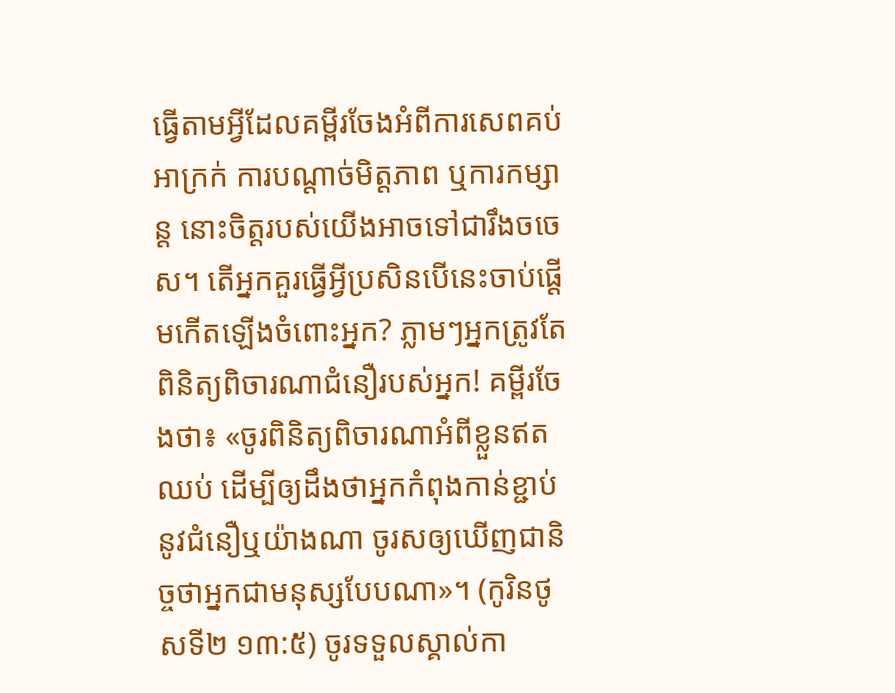ធ្វើតាមអ្វីដែលគម្ពីរចែងអំពីការសេពគប់អាក្រក់ ការបណ្ដាច់មិត្ដភាព ឬការកម្សាន្ដ នោះចិត្ដរបស់យើងអាចទៅជារឹងចចេស។ តើអ្នកគួរធ្វើអ្វីប្រសិនបើនេះចាប់ផ្ដើមកើតឡើងចំពោះអ្នក? ភ្លាមៗអ្នកត្រូវតែពិនិត្យពិចារណាជំនឿរបស់អ្នក! គម្ពីរចែងថា៖ «ចូរពិនិត្យពិចារណាអំពីខ្លួនឥតឈប់ ដើម្បីឲ្យដឹងថាអ្នកកំពុងកាន់ខ្ជាប់នូវជំនឿឬយ៉ាងណា ចូរសឲ្យឃើញជានិច្ចថាអ្នកជាមនុស្សបែបណា»។ (កូរិនថូសទី២ ១៣:៥) ចូរទទួលស្គាល់កា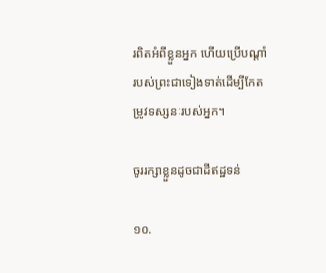រពិតអំពីខ្លួនអ្នក ហើយប្រើបណ្ដាំរបស់ព្រះជាទៀងទាត់ដើម្បីកែតម្រូវទស្សនៈរបស់អ្នក។

ចូររក្សាខ្លួនដូចជាដីឥដ្ឋទន់

១០.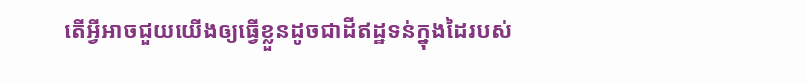តើអ្វីអាចជួយយើងឲ្យធ្វើខ្លួនដូចជាដីឥដ្ឋទន់ក្នុងដៃរបស់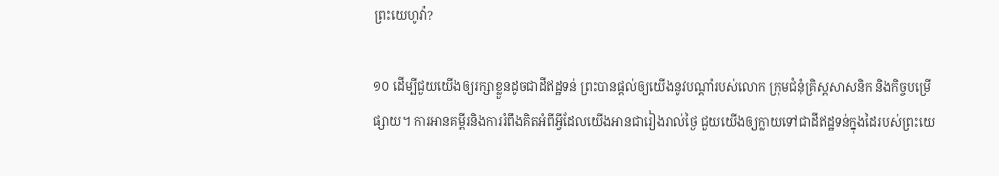ព្រះយេហូវ៉ា?

១០ ដើម្បីជួយយើងឲ្យរក្សាខ្លួនដូចជាដីឥដ្ឋទន់ ព្រះបានផ្ដល់ឲ្យយើងនូវបណ្ដាំរបស់លោក ក្រុមជំនុំគ្រិស្ដសាសនិក និងកិច្ចបម្រើផ្សាយ។ ការអានគម្ពីរនិងការរំពឹងគិតអំពីអ្វីដែលយើងអានជារៀងរាល់ថ្ងៃ ជួយយើងឲ្យក្លាយទៅជាដីឥដ្ឋទន់ក្នុងដៃរបស់ព្រះយេ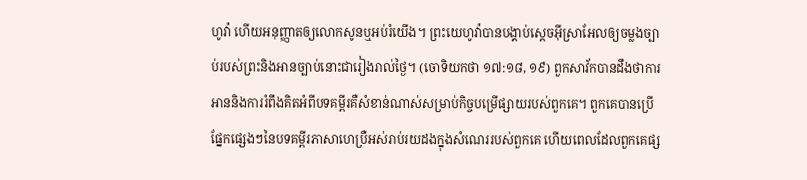ហូវ៉ា ហើយអនុញ្ញាតឲ្យលោកសូនឬអប់រំយើង។ ព្រះយេហូវ៉ាបានបង្គាប់ស្ដេចអ៊ីស្រាអែលឲ្យចម្លងច្បាប់របស់ព្រះនិងអានច្បាប់នោះជារៀងរាល់ថ្ងៃ។ (ចោទិយកថា ១៧:១៨, ១៩) ពួកសាវ័កបានដឹងថាការអាននិងការរំពឹងគិតអំពីបទគម្ពីរគឺសំខាន់ណាស់សម្រាប់កិច្ចបម្រើផ្សាយរបស់ពួកគេ។ ពួកគេបានប្រើផ្នែកផ្សេងៗនៃបទគម្ពីរភាសាហេប្រឺអស់រាប់រយដងក្នុងសំណេររបស់ពួកគេ ហើយពេលដែលពួកគេផ្ស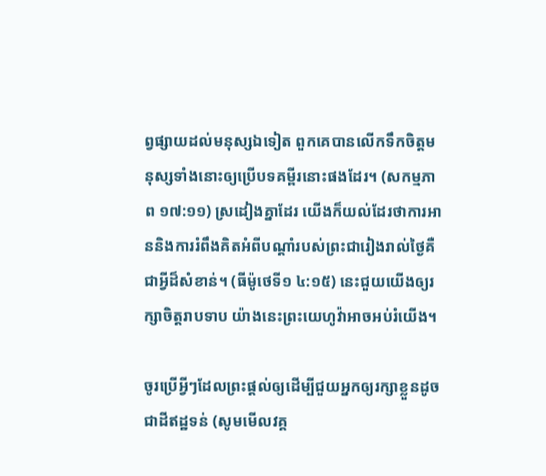ព្វផ្សាយដល់មនុស្សឯទៀត ពួកគេបានលើកទឹកចិត្ដមនុស្សទាំងនោះឲ្យប្រើបទគម្ពីរនោះផងដែរ។ (សកម្មភាព ១៧:១១) ស្រដៀងគ្នាដែរ យើងក៏យល់ដែរថាការអាននិងការរំពឹងគិតអំពីបណ្ដាំរបស់ព្រះជារៀងរាល់ថ្ងៃគឺជាអ្វីដ៏សំខាន់។ (ធីម៉ូថេទី១ ៤:១៥) នេះជួយយើងឲ្យរក្សាចិត្ដរាបទាប យ៉ាងនេះព្រះយេហូវ៉ាអាចអប់រំយើង។

ចូរប្រើអ្វីៗដែលព្រះផ្ដល់ឲ្យដើម្បីជួយអ្នកឲ្យរក្សាខ្លួនដូចជាដីឥដ្ឋទន់ (សូមមើលវគ្គ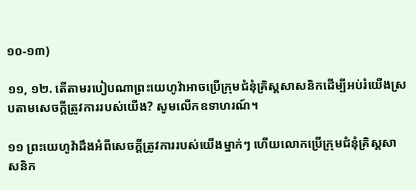១០-១៣)

១១, ១២. តើតាមរបៀបណាព្រះយេហូវ៉ាអាចប្រើក្រុមជំនុំគ្រិស្ដសាសនិកដើម្បីអប់រំយើងស្របតាមសេចក្ដីត្រូវការរបស់យើង? សូមលើកឧទាហរណ៍។

១១ ព្រះយេហូវ៉ាដឹងអំពីសេចក្ដីត្រូវការរបស់យើងម្នាក់ៗ ហើយលោកប្រើក្រុមជំនុំគ្រិស្ដសាសនិក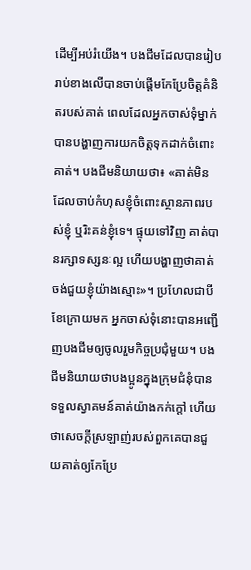ដើម្បីអប់រំយើង។ បងជីមដែលបានរៀបរាប់ខាងលើបានចាប់ផ្ដើមកែប្រែចិត្ដគំនិតរបស់គាត់ ពេលដែលអ្នកចាស់ទុំម្នាក់បានបង្ហាញការយកចិត្ដទុកដាក់ចំពោះគាត់។ បងជីមនិយាយថា៖ «គាត់មិនដែលចាប់កំហុសខ្ញុំចំពោះស្ថានភាពរបស់ខ្ញុំ ឬរិះគន់ខ្ញុំទេ។ ផ្ទុយទៅវិញ គាត់បានរក្សាទស្សនៈល្អ ហើយបង្ហាញថាគាត់ចង់ជួយខ្ញុំយ៉ាងស្មោះ»។ ប្រហែលជាបីខែក្រោយមក អ្នកចាស់ទុំនោះបានអញ្ជើញបងជីមឲ្យចូលរួមកិច្ចប្រជុំមួយ។ បងជីមនិយាយថាបងប្អូនក្នុងក្រុមជំនុំបានទទួលស្វាគមន៍គាត់យ៉ាងកក់ក្ដៅ ហើយថាសេចក្ដីស្រឡាញ់របស់ពួកគេបានជួយគាត់ឲ្យកែប្រែ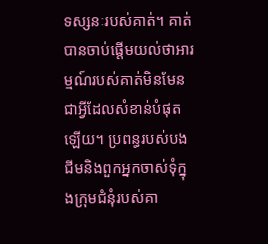ទស្សនៈរបស់គាត់។ គាត់បានចាប់ផ្ដើមយល់ថាអារម្មណ៍របស់គាត់មិនមែនជាអ្វីដែលសំខាន់បំផុតឡើយ។ ប្រពន្ធរបស់បងជីមនិងពួកអ្នកចាស់ទុំក្នុងក្រុមជំនុំរបស់គា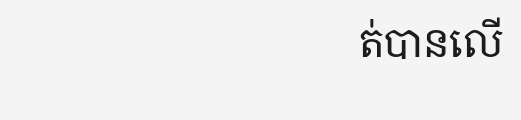ត់បានលើ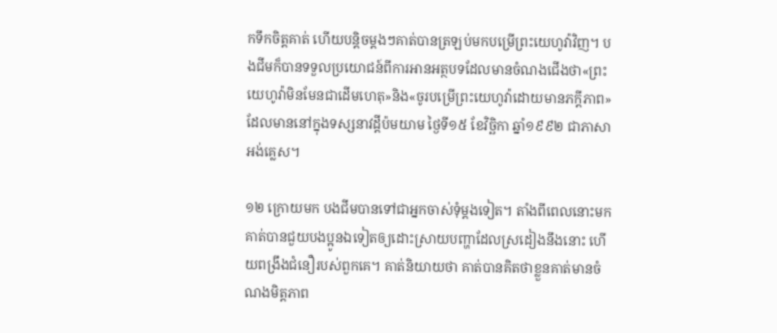កទឹកចិត្ដគាត់ ហើយបន្ដិចម្ដងៗគាត់បានត្រឡប់មកបម្រើព្រះយេហូវ៉ាវិញ។ បងជីមក៏បានទទួលប្រយោជន៍ពីការអានអត្ថបទដែលមានចំណងជើងថា«ព្រះយេហូវ៉ាមិនមែនជាដើមហេតុ»និង«ចូរបម្រើព្រះយេហូវ៉ាដោយមានភក្ដីភាព»ដែលមាននៅក្នុងទស្សនាវដ្ដីប៉មយាម ថ្ងៃទី១៥ ខែវិច្ឆិកា ឆ្នាំ១៩៩២ ជាភាសាអង់គ្លេស។

១២ ក្រោយមក បងជីមបានទៅជាអ្នកចាស់ទុំម្ដងទៀត។ តាំងពីពេលនោះមក គាត់បានជួយបងប្អូនឯទៀតឲ្យដោះស្រាយបញ្ហាដែលស្រដៀងនឹងនោះ ហើយពង្រឹងជំនឿរបស់ពួកគេ។ គាត់និយាយថា គាត់បានគិតថាខ្លួនគាត់មានចំណងមិត្ដភាព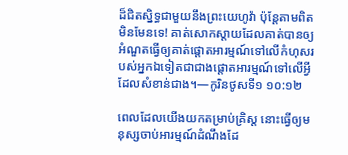ដ៏ជិតស្និទ្ធជាមួយនឹងព្រះយេហូវ៉ា ប៉ុន្ដែតាមពិតមិនមែនទេ! គាត់សោកស្តាយដែលគាត់បានឲ្យអំណួតធ្វើឲ្យគាត់ផ្ដោតអារម្មណ៍ទៅលើកំហុសរបស់អ្នកឯទៀតជាជាងផ្ដោតអារម្មណ៍ទៅលើអ្វីដែលសំខាន់ជាង។—កូរិនថូសទី១ ១០:១២

ពេលដែលយើងយកតម្រាប់គ្រិស្ដ នោះធ្វើឲ្យមនុស្សចាប់អារម្មណ៍ដំណឹងដែ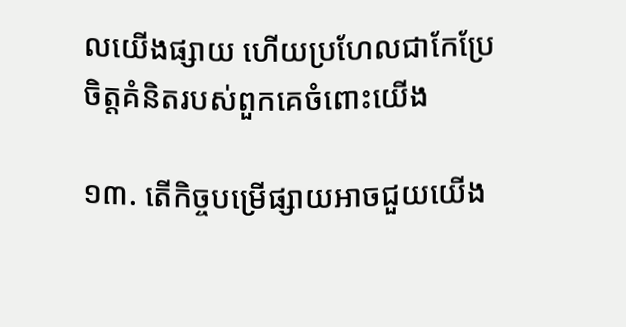លយើងផ្សាយ ហើយប្រហែលជាកែប្រែចិត្ដគំនិតរបស់ពួកគេចំពោះយើង

១៣. តើកិច្ចបម្រើផ្សាយអាចជួយយើង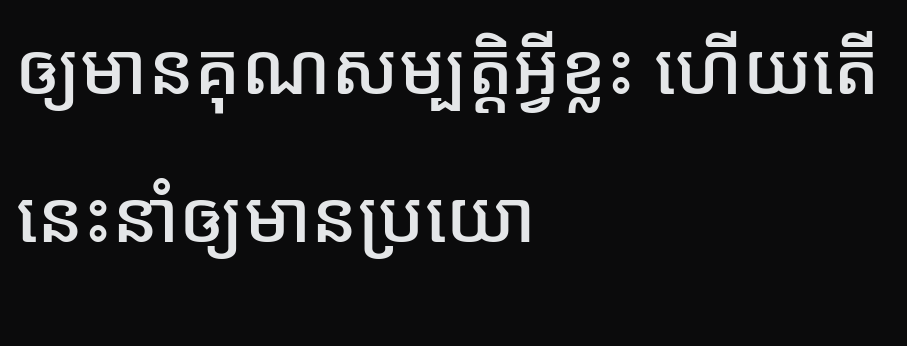ឲ្យមានគុណសម្បត្ដិអ្វីខ្លះ ហើយតើនេះនាំឲ្យមានប្រយោ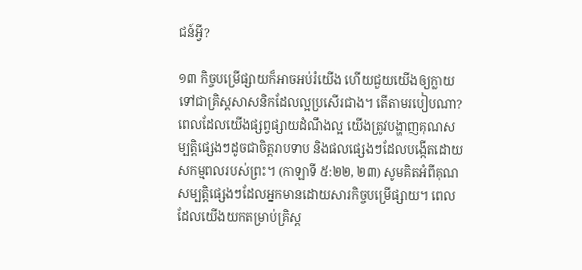ជន៍អ្វី?

១៣ កិច្ចបម្រើផ្សាយក៏អាចអប់រំយើង ហើយជួយយើងឲ្យក្លាយទៅជាគ្រិស្ដសាសនិកដែលល្អប្រសើរជាង។ តើតាមរបៀបណា? ពេលដែលយើងផ្សព្វផ្សាយដំណឹងល្អ យើងត្រូវបង្ហាញគុណសម្បត្ដិផ្សេងៗដូចជាចិត្ដរាបទាប និងផលផ្សេងៗដែលបង្កើតដោយសកម្មពលរបស់ព្រះ។ (កាឡាទី ៥:២២, ២៣) សូមគិតអំពីគុណសម្បត្ដិផ្សេងៗដែលអ្នកមានដោយសារកិច្ចបម្រើផ្សាយ។ ពេលដែលយើងយកតម្រាប់គ្រិស្ដ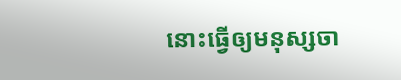នោះធ្វើឲ្យមនុស្សចា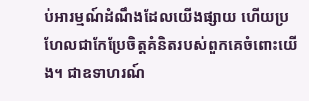ប់អារម្មណ៍ដំណឹងដែលយើងផ្សាយ ហើយប្រហែលជាកែប្រែចិត្ដគំនិតរបស់ពួកគេចំពោះយើង។ ជាឧទាហរណ៍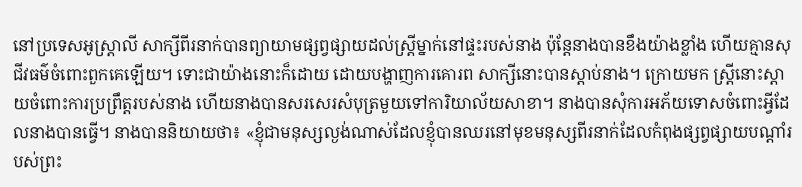នៅប្រទេសអូស្ត្រាលី សាក្សីពីរនាក់បានព្យាយាមផ្សព្វផ្សាយដល់ស្ដ្រីម្នាក់នៅផ្ទះរបស់នាង ប៉ុន្ដែនាងបានខឹងយ៉ាងខ្លាំង ហើយគ្មានសុជីវធម៌ចំពោះពួកគេឡើយ។ ទោះជាយ៉ាងនោះក៏ដោយ ដោយបង្ហាញការគោរព សាក្សីនោះបានស្តាប់នាង។ ក្រោយមក ស្ដ្រីនោះស្តាយចំពោះការប្រព្រឹត្ដរបស់នាង ហើយនាងបានសរសេរសំបុត្រមួយទៅការិយាល័យសាខា។ នាងបានសុំការអភ័យទោសចំពោះអ្វីដែលនាងបានធ្វើ។ នាងបាននិយាយថា៖ «ខ្ញុំជាមនុស្សល្ងង់ណាស់ដែលខ្ញុំបានឈរនៅមុខមនុស្សពីរនាក់ដែលកំពុងផ្សព្វផ្សាយបណ្ដាំរបស់ព្រះ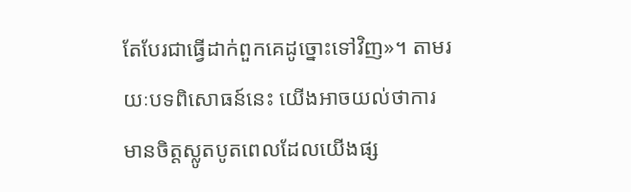តែបែរជាធ្វើដាក់ពួកគេដូច្នោះទៅវិញ»។ តាមរយៈបទពិសោធន៍នេះ យើងអាចយល់ថាការមានចិត្ដស្លូតបូតពេលដែលយើងផ្ស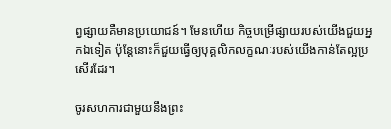ព្វផ្សាយគឺមានប្រយោជន៍។ មែនហើយ កិច្ចបម្រើផ្សាយរបស់យើងជួយអ្នកឯទៀត ប៉ុន្ដែនោះក៏ជួយធ្វើឲ្យបុគ្គលិកលក្ខណៈរបស់យើងកាន់តែល្អប្រសើរដែរ។

ចូរសហការជាមួយនឹងព្រះ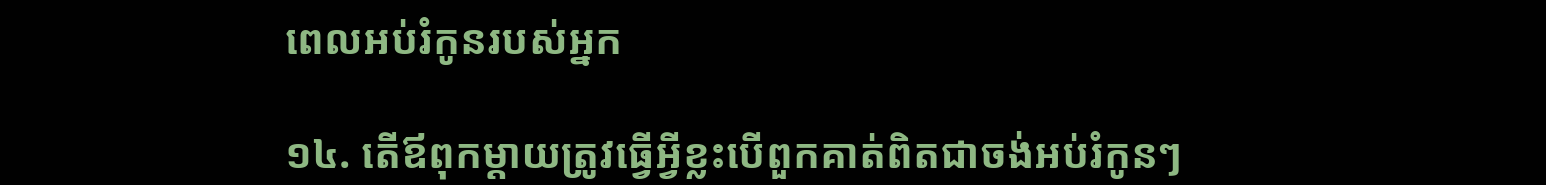ពេលអប់រំកូនរបស់អ្នក

១៤. តើឪពុកម្ដាយត្រូវធ្វើអ្វីខ្លះបើពួកគាត់ពិតជាចង់អប់រំកូនៗ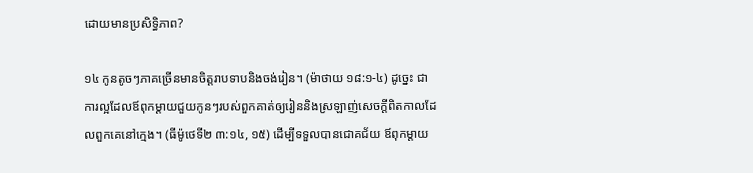ដោយមានប្រសិទ្ធិភាព?

១៤ កូនតូចៗភាគច្រើនមានចិត្ដរាបទាបនិងចង់រៀន។ (ម៉ាថាយ ១៨:១-៤) ដូច្នេះ ជាការល្អដែលឪពុកម្ដាយជួយកូនៗរបស់ពួកគាត់ឲ្យរៀននិងស្រឡាញ់សេចក្ដីពិតកាលដែលពួកគេនៅក្មេង។ (ធីម៉ូថេទី២ ៣:១៤, ១៥) ដើម្បីទទួលបានជោគជ័យ ឪពុកម្ដាយ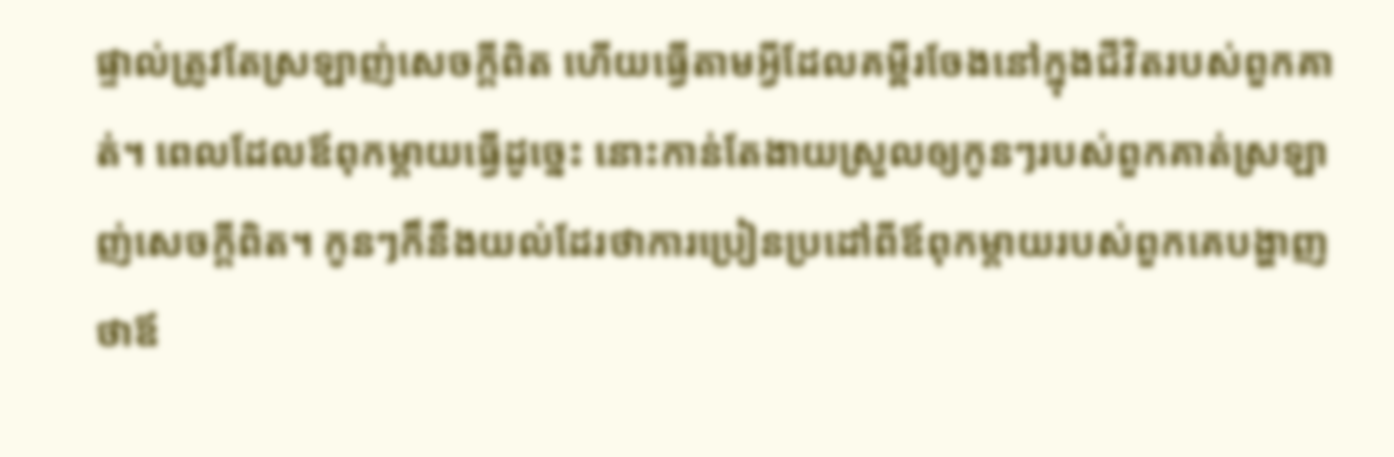ផ្ទាល់ត្រូវតែស្រឡាញ់សេចក្ដីពិត ហើយធ្វើតាមអ្វីដែលគម្ពីរចែងនៅក្នុងជីវិតរបស់ពួកគាត់។ ពេលដែលឪពុកម្ដាយធ្វើដូច្នេះ នោះកាន់តែងាយស្រួលឲ្យកូនៗរបស់ពួកគាត់ស្រឡាញ់សេចក្ដីពិត។ កូនៗក៏នឹងយល់ដែរថាការប្រៀនប្រដៅពីឪពុកម្ដាយរបស់ពួកគេបង្ហាញថាឪ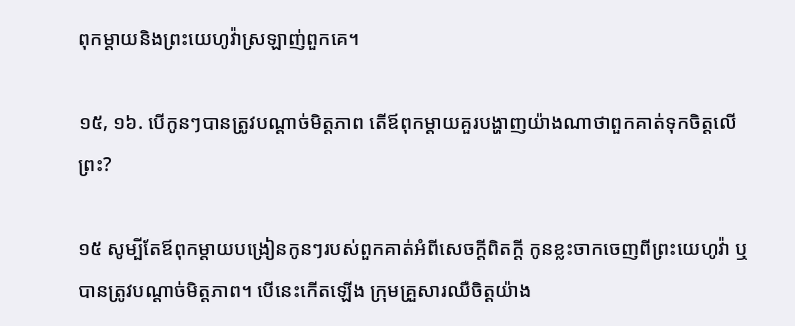ពុកម្ដាយនិងព្រះយេហូវ៉ាស្រឡាញ់ពួកគេ។

១៥, ១៦. បើកូនៗបានត្រូវបណ្ដាច់មិត្ដភាព តើឪពុកម្ដាយគួរបង្ហាញយ៉ាងណាថាពួកគាត់ទុកចិត្ដលើព្រះ?

១៥ សូម្បីតែឪពុកម្ដាយបង្រៀនកូនៗរបស់ពួកគាត់អំពីសេចក្ដីពិតក្ដី កូនខ្លះចាកចេញពីព្រះយេហូវ៉ា ឬបានត្រូវបណ្ដាច់មិត្ដភាព។ បើនេះកើតឡើង ក្រុមគ្រួសារឈឺចិត្ដយ៉ាង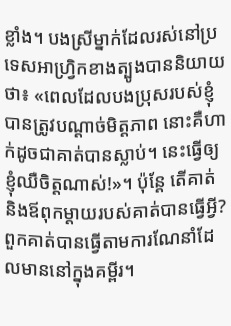ខ្លាំង។ បងស្រីម្នាក់ដែលរស់នៅប្រទេសអាហ្វ្រិកខាងត្បូងបាននិយាយថា៖ «ពេលដែលបងប្រុសរបស់ខ្ញុំបានត្រូវបណ្ដាច់មិត្ដភាព នោះគឺហាក់ដូចជាគាត់បានស្លាប់។ នេះធ្វើឲ្យខ្ញុំឈឺចិត្ដណាស់!»។ ប៉ុន្ដែ តើគាត់និងឪពុកម្ដាយរបស់គាត់បានធ្វើអ្វី? ពួកគាត់បានធ្វើតាមការណែនាំដែលមាននៅក្នុងគម្ពីរ។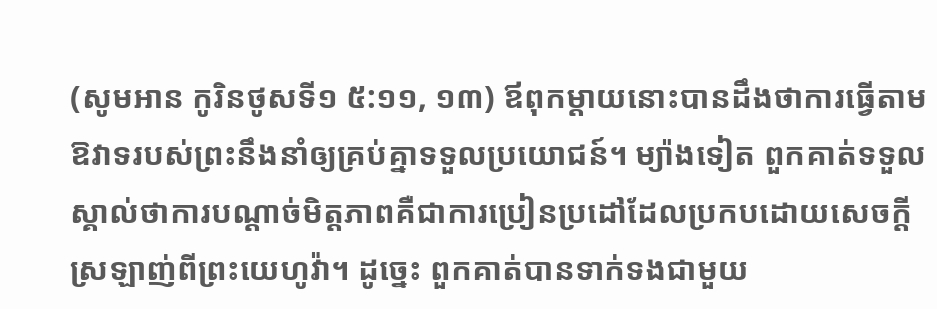(សូមអាន កូរិនថូសទី១ ៥:១១, ១៣) ឪពុកម្ដាយនោះបានដឹងថាការធ្វើតាមឱវាទរបស់ព្រះនឹងនាំឲ្យគ្រប់គ្នាទទួលប្រយោជន៍។ ម្យ៉ាងទៀត ពួកគាត់ទទួលស្គាល់ថាការបណ្ដាច់មិត្ដភាពគឺជាការប្រៀនប្រដៅដែលប្រកបដោយសេចក្ដីស្រឡាញ់ពីព្រះយេហូវ៉ា។ ដូច្នេះ ពួកគាត់បានទាក់ទងជាមួយ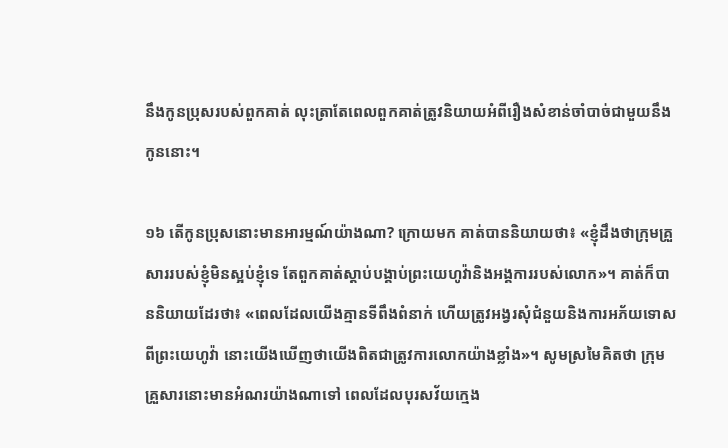នឹងកូនប្រុសរបស់ពួកគាត់ លុះត្រាតែពេលពួកគាត់ត្រូវនិយាយអំពីរឿងសំខាន់ចាំបាច់ជាមួយនឹងកូននោះ។

១៦ តើកូនប្រុសនោះមានអារម្មណ៍យ៉ាងណា? ក្រោយមក គាត់បាននិយាយថា៖ «ខ្ញុំដឹងថាក្រុមគ្រួសាររបស់ខ្ញុំមិនស្អប់ខ្ញុំទេ តែពួកគាត់ស្តាប់បង្គាប់ព្រះយេហូវ៉ានិងអង្គការរបស់លោក»។ គាត់ក៏បាននិយាយដែរថា៖ «ពេលដែលយើងគ្មានទីពឹងពំនាក់ ហើយត្រូវអង្វរសុំជំនួយនិងការអភ័យទោសពីព្រះយេហូវ៉ា នោះយើងឃើញថាយើងពិតជាត្រូវការលោកយ៉ាងខ្លាំង»។ សូមស្រមៃគិតថា ក្រុមគ្រួសារនោះមានអំណរយ៉ាងណាទៅ ពេលដែលបុរសវ័យក្មេង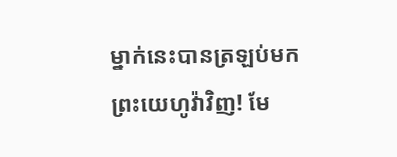ម្នាក់នេះបានត្រឡប់មកព្រះយេហូវ៉ាវិញ! មែ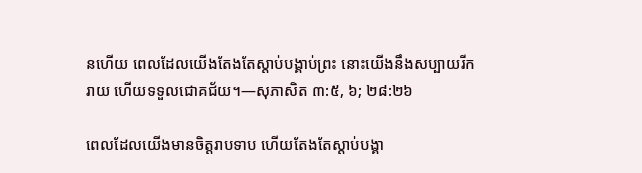នហើយ ពេលដែលយើងតែងតែស្តាប់បង្គាប់ព្រះ នោះយើងនឹងសប្បាយរីករាយ ហើយទទួលជោគជ័យ។—សុភាសិត ៣:៥, ៦; ២៨:២៦

ពេលដែលយើងមានចិត្ដរាបទាប ហើយតែងតែស្តាប់បង្គា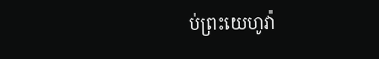ប់ព្រះយេហូវ៉ា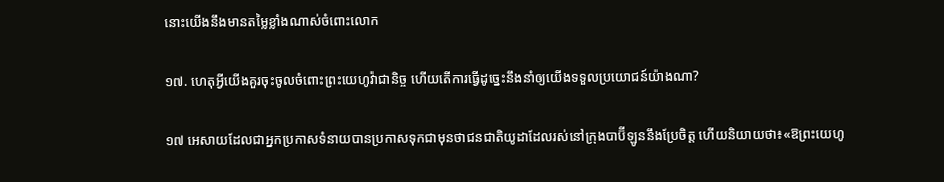នោះយើងនឹងមានតម្លៃខ្លាំងណាស់ចំពោះលោក

១៧. ហេតុអ្វីយើងគួរចុះចូលចំពោះព្រះយេហូវ៉ាជានិច្ច ហើយតើការធ្វើដូច្នេះនឹងនាំឲ្យយើងទទួលប្រយោជន៍យ៉ាងណា?

១៧ អេសាយដែលជាអ្នកប្រកាសទំនាយបានប្រកាសទុកជាមុនថាជនជាតិយូដាដែលរស់នៅក្រុងបាប៊ីឡូននឹងប្រែចិត្ដ ហើយនិយាយថា៖«ឱព្រះយេហូ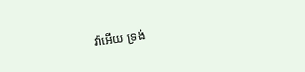វ៉ាអើយ ទ្រង់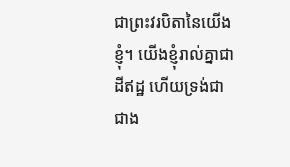ជាព្រះវរបិតានៃយើងខ្ញុំ។ យើងខ្ញុំរាល់គ្នាជាដីឥដ្ឋ ហើយទ្រង់ជាជាង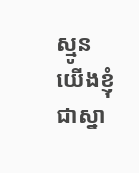ស្មូន យើងខ្ញុំជាស្នា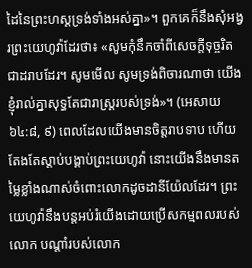ដៃនៃព្រះហស្ដទ្រង់ទាំងអស់គ្នា»។ ពួកគេក៏នឹងសុំអង្វរព្រះយេហូវ៉ាដែរថា៖ «សូមកុំនឹកចាំពីសេចក្ដីទុច្ចរិតជាដរាបដែរ។ សូមមើល សូមទ្រង់ពិចារណាថា យើងខ្ញុំរាល់គ្នាសុទ្ធតែជារាស្ដ្ររបស់ទ្រង់»។ (អេសាយ ៦៤:៨, ៩) ពេលដែលយើងមានចិត្ដរាបទាប ហើយតែងតែស្តាប់បង្គាប់ព្រះយេហូវ៉ា នោះយើងនឹងមានតម្លៃខ្លាំងណាស់ចំពោះលោកដូចដានីយ៉ែលដែរ។ ព្រះយេហូវ៉ានឹងបន្ដអប់រំយើងដោយប្រើសកម្មពលរបស់លោក បណ្ដាំរបស់លោក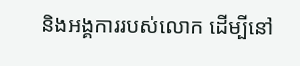និងអង្គការរបស់លោក ដើម្បីនៅ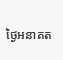ថ្ងៃអនាគត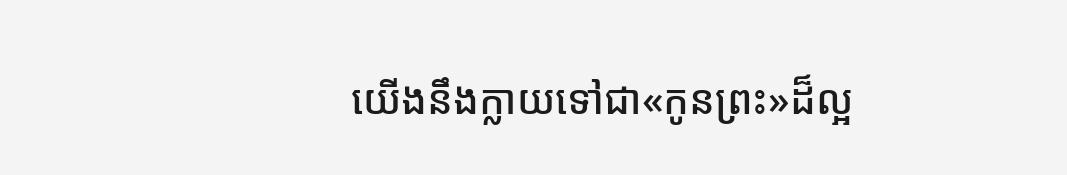យើងនឹងក្លាយទៅជា«កូនព្រះ»ដ៏ល្អ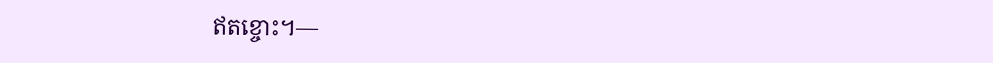ឥតខ្ចោះ។—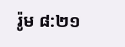រ៉ូម ៨:២១